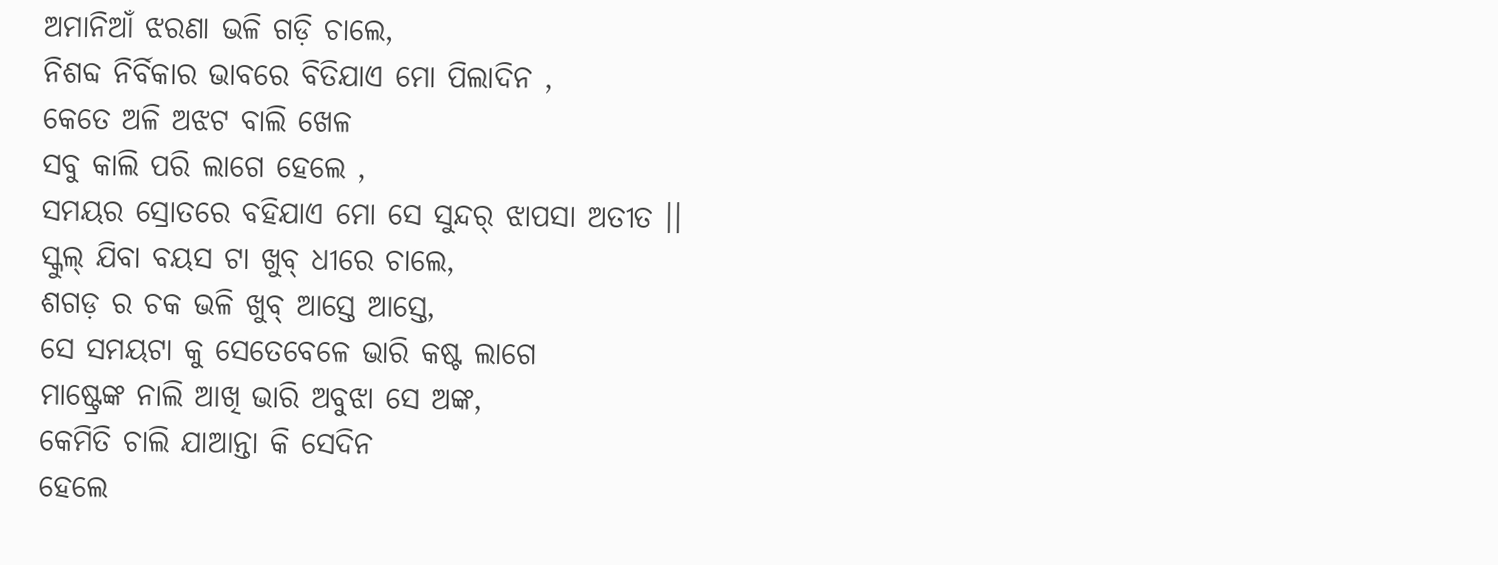ଅମାନିଆଁ ଝରଣା ଭଳି ଗଡ଼ି ଚାଲେ,
ନିଶବ୍ଦ ନିର୍ବିକାର ଭାବରେ ବିତିଯାଏ ମୋ ପିଲାଦିନ ,
କେତେ ଅଳି ଅଝଟ ବାଲି ଖେଳ
ସବୁ କାଲି ପରି ଲାଗେ ହେଲେ ,
ସମୟର ସ୍ରୋତରେ ବହିଯାଏ ମୋ ସେ ସୁନ୍ଦର୍ ଝାପସା ଅତୀତ ।।
ସ୍କୁଲ୍ ଯିବା ବୟସ ଟା ଖୁବ୍ ଧୀରେ ଚାଲେ,
ଶଗଡ଼ ର ଚକ ଭଳି ଖୁବ୍ ଆସ୍ତେ ଆସ୍ତେ,
ସେ ସମୟଟା କୁ ସେତେବେଳେ ଭାରି କଷ୍ଟ ଲାଗେ
ମାଷ୍ଟ୍ରେଙ୍କ ନାଲି ଆଖି ଭାରି ଅବୁଝା ସେ ଅଙ୍କ,
କେମିତି ଚାଲି ଯାଆନ୍ତା କି ସେଦିନ
ହେଲେ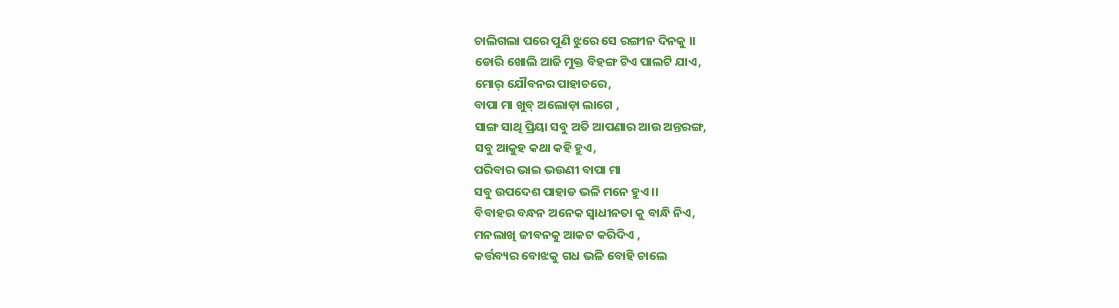ଚାଲିଗଲା ପରେ ପୁଣି ଝୁରେ ସେ ରଙ୍ଗୀନ ଦିନକୁ ।।
ଡୋରି ଖୋଲି ଆଜି ମୁକ୍ତ ବିହଙ୍ଗ ଟିଏ ପାଲଟି ଯାଏ,
ମୋର୍ ଯୌବନର ପାହାଚରେ,
ବାପା ମା ଖୁବ୍ ଅଲୋଡ଼ା ଲାଗେ ,
ସାଙ୍ଗ ସାଥି ପ୍ରିୟା ସବୁ ଅତି ଆପଣାର ଆଉ ଅନ୍ତରଙ୍ଗ,
ସବୁ ଆକୁହ କଥା କହି ହୁଏ,
ପରିବାର ଭାଇ ଭଉଣୀ ବାପା ମା
ସବୁ ଉପଦେଶ ପାହାଡ ଭଳି ମନେ ହୁଏ ।।
ବିବାହର ବନ୍ଧନ ଅନେକ ସ୍ଵାଧୀନତା କୁ ବାନ୍ଧି ନିଏ,
ମନଲାଖି ଜୀବନକୁ ଆକଟ କରିଦିଏ ,
କର୍ତ୍ତବ୍ୟର ବୋଝକୁ ଗଧ ଭଳି ବୋହି ଚାଲେ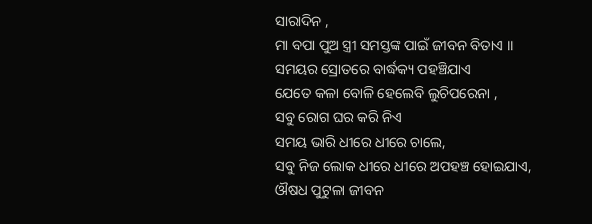ସାରାଦିନ ,
ମା ବପା ପୁଅ ସ୍ତ୍ରୀ ସମସ୍ତଙ୍କ ପାଇଁ ଜୀବନ ବିତାଏ ।।
ସମୟର ସ୍ରୋତରେ ବାର୍ଦ୍ଧକ୍ୟ ପହଞ୍ଚିଯାଏ
ଯେତେ କଳା ବୋଳି ହେଲେବି ଲୁଚିପରେନା ,
ସବୁ ରୋଗ ଘର କରି ନିଏ
ସମୟ ଭାରି ଧୀରେ ଧୀରେ ଚାଲେ,
ସବୁ ନିଜ ଲୋକ ଧୀରେ ଧୀରେ ଅପହଞ୍ଚ ହୋଇଯାଏ,
ଔଷଧ ପୁଟୁଳା ଜୀବନ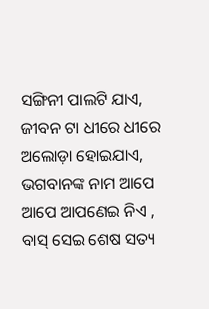ସଙ୍ଗିନୀ ପାଲଟି ଯାଏ,
ଜୀବନ ଟା ଧୀରେ ଧୀରେ ଅଲୋଡ଼ା ହୋଇଯାଏ,
ଭଗବାନଙ୍କ ନାମ ଆପେ ଆପେ ଆପଣେଇ ନିଏ ,
ବାସ୍ ସେଇ ଶେଷ ସତ୍ୟ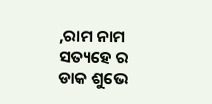,ରାମ ନାମ ସତ୍ୟହେ ର ଡାକ ଶୁଭେ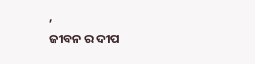,
ଜୀବନ ର ଦୀପ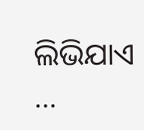ଲିଭିଯାଏ …